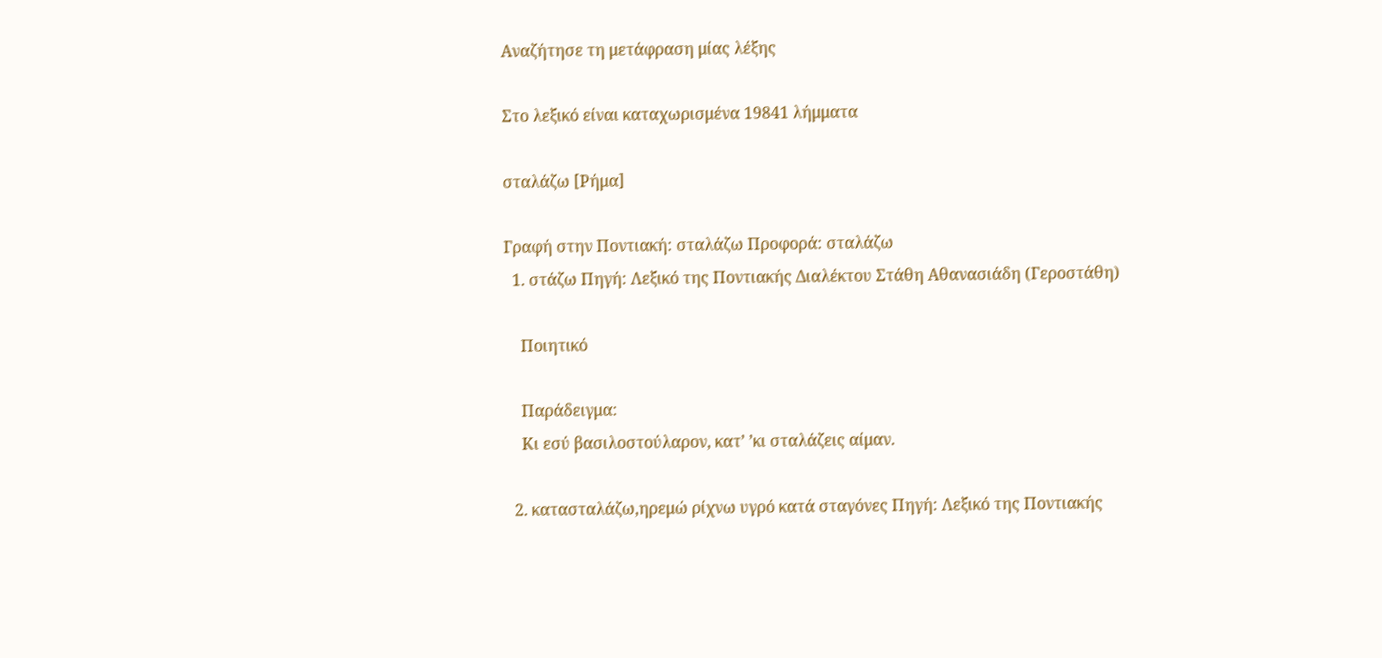Αναζήτησε τη μετάφραση μίας λέξης

Στο λεξικό είναι καταχωρισμένα 19841 λήμματα

σταλάζω [Ρήμα]

Γραφή στην Ποντιακή: σταλάζω Προφορά: σταλάζω
  1. στάζω Πηγή: Λεξικό της Ποντιακής Διαλέκτου Στάθη Αθανασιάδη (Γεροστάθη)

    Ποιητικό

    Παράδειγμα:
    Κι εσύ βασιλοστούλαρον, κατ’ ’κι σταλάζεις αίμαν.

  2. κατασταλάζω,ηρεμώ ρίχνω υγρό κατά σταγόνες Πηγή: Λεξικό της Ποντιακής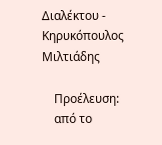Διαλέκτου - Κηρυκόπουλος Μιλτιάδης

    Προέλευση:
    από το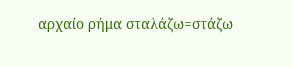αρχαίο ρήμα σταλάζω=στάζω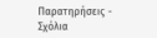Παρατηρήσεις - Σχόλια